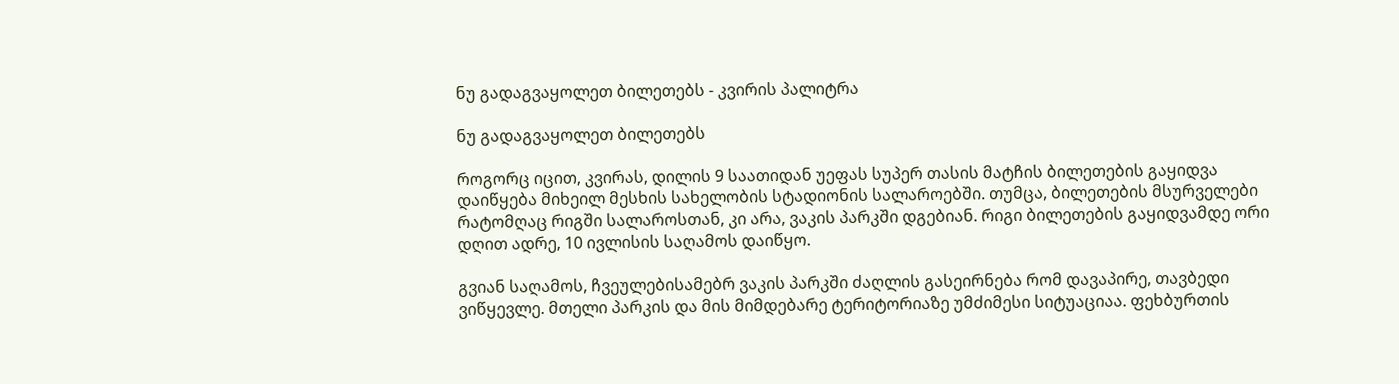ნუ გადაგვაყოლეთ ბილეთებს - კვირის პალიტრა

ნუ გადაგვაყოლეთ ბილეთებს

როგორც იცით, კვირას, დილის 9 საათიდან უეფას სუპერ თასის მატჩის ბილეთების გაყიდვა დაიწყება მიხეილ მესხის სახელობის სტადიონის სალაროებში. თუმცა, ბილეთების მსურველები რატომღაც რიგში სალაროსთან, კი არა, ვაკის პარკში დგებიან. რიგი ბილეთების გაყიდვამდე ორი დღით ადრე, 10 ივლისის საღამოს დაიწყო.

გვიან საღამოს, ჩვეულებისამებრ ვაკის პარკში ძაღლის გასეირნება რომ დავაპირე, თავბედი ვიწყევლე. მთელი პარკის და მის მიმდებარე ტერიტორიაზე უმძიმესი სიტუაციაა. ფეხბურთის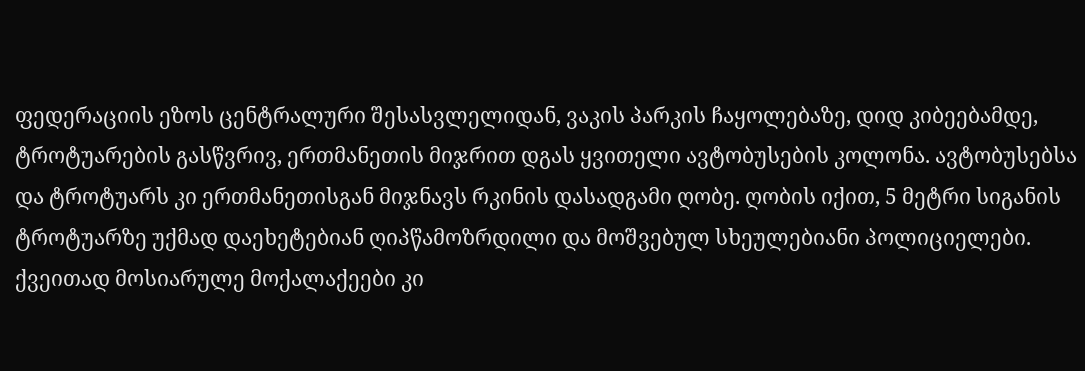ფედერაციის ეზოს ცენტრალური შესასვლელიდან, ვაკის პარკის ჩაყოლებაზე, დიდ კიბეებამდე, ტროტუარების გასწვრივ, ერთმანეთის მიჯრით დგას ყვითელი ავტობუსების კოლონა. ავტობუსებსა და ტროტუარს კი ერთმანეთისგან მიჯნავს რკინის დასადგამი ღობე. ღობის იქით, 5 მეტრი სიგანის ტროტუარზე უქმად დაეხეტებიან ღიპწამოზრდილი და მოშვებულ სხეულებიანი პოლიციელები. ქვეითად მოსიარულე მოქალაქეები კი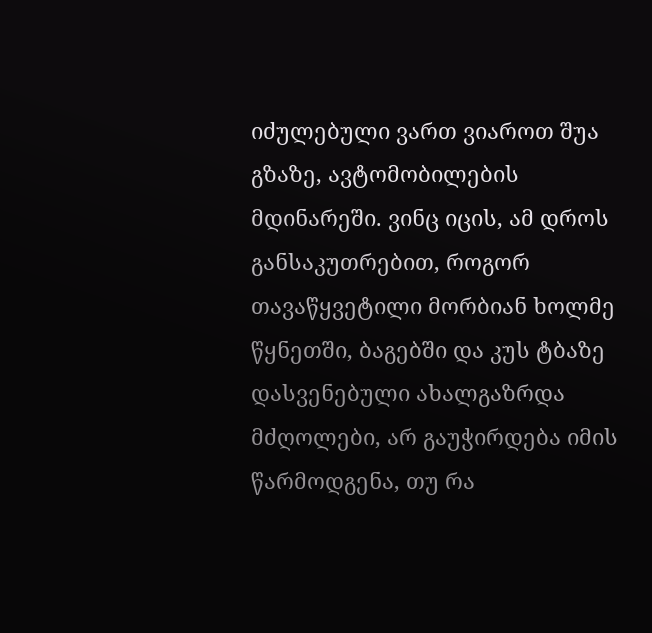იძულებული ვართ ვიაროთ შუა გზაზე, ავტომობილების მდინარეში. ვინც იცის, ამ დროს განსაკუთრებით, როგორ თავაწყვეტილი მორბიან ხოლმე წყნეთში, ბაგებში და კუს ტბაზე დასვენებული ახალგაზრდა მძღოლები, არ გაუჭირდება იმის წარმოდგენა, თუ რა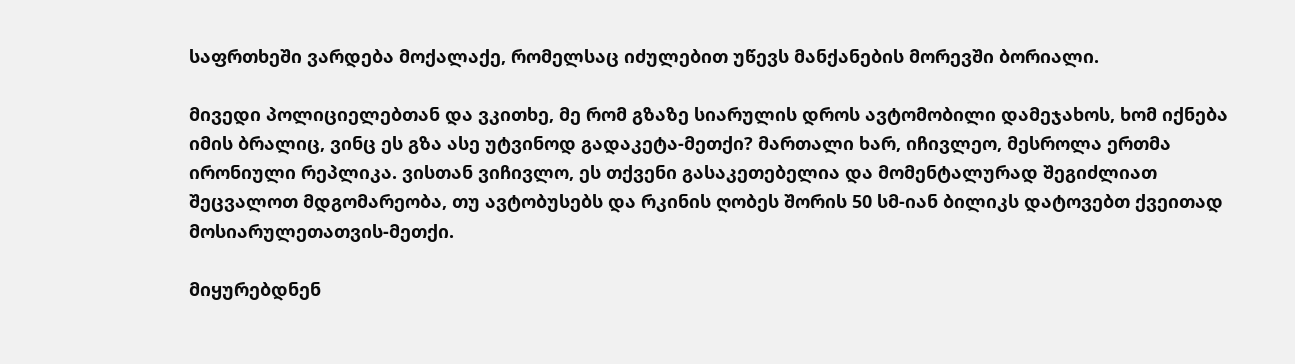საფრთხეში ვარდება მოქალაქე, რომელსაც იძულებით უწევს მანქანების მორევში ბორიალი.

მივედი პოლიციელებთან და ვკითხე, მე რომ გზაზე სიარულის დროს ავტომობილი დამეჯახოს, ხომ იქნება იმის ბრალიც, ვინც ეს გზა ასე უტვინოდ გადაკეტა-მეთქი? მართალი ხარ, იჩივლეო, მესროლა ერთმა ირონიული რეპლიკა. ვისთან ვიჩივლო, ეს თქვენი გასაკეთებელია და მომენტალურად შეგიძლიათ შეცვალოთ მდგომარეობა, თუ ავტობუსებს და რკინის ღობეს შორის 50 სმ-იან ბილიკს დატოვებთ ქვეითად მოსიარულეთათვის-მეთქი.

მიყურებდნენ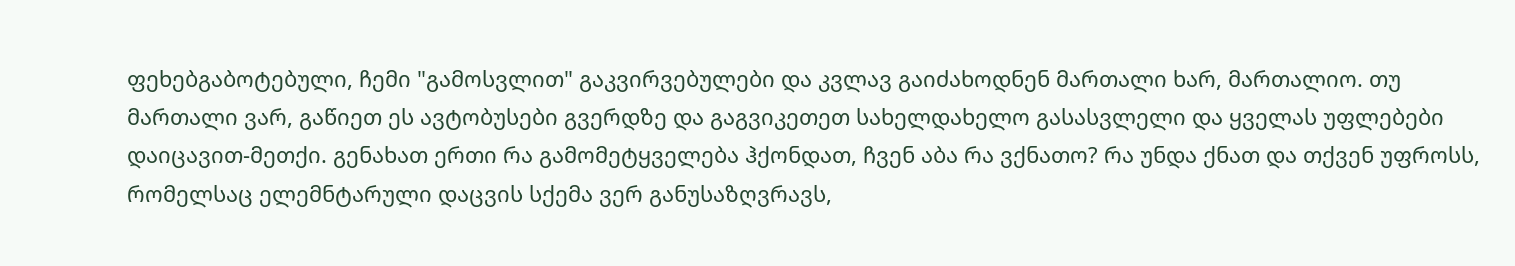ფეხებგაბოტებული, ჩემი "გამოსვლით" გაკვირვებულები და კვლავ გაიძახოდნენ მართალი ხარ, მართალიო. თუ მართალი ვარ, გაწიეთ ეს ავტობუსები გვერდზე და გაგვიკეთეთ სახელდახელო გასასვლელი და ყველას უფლებები დაიცავით-მეთქი. გენახათ ერთი რა გამომეტყველება ჰქონდათ, ჩვენ აბა რა ვქნათო? რა უნდა ქნათ და თქვენ უფროსს, რომელსაც ელემნტარული დაცვის სქემა ვერ განუსაზღვრავს,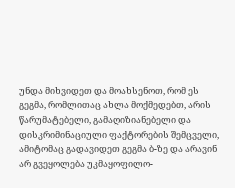უნდა მიხვიდეთ და მოახსენოთ, რომ ეს გეგმა, რომლითაც ახლა მოქმედებთ, არის წარუმატებელი, გამაღიზიანებელი და დისკრიმინაციული ფაქტორების შემცველი, ამიტომაც გადავიდეთ გეგმა ბ-ზე და არავინ არ გვეყოლება უკმაყოფილო-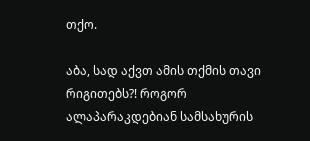თქო.

აბა, სად აქვთ ამის თქმის თავი რიგითებს?! როგორ ალაპარაკდებიან სამსახურის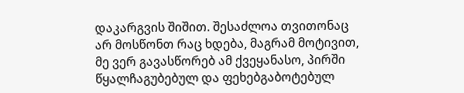დაკარგვის შიშით. შესაძლოა თვითონაც არ მოსწონთ რაც ხდება, მაგრამ მოტივით, მე ვერ გავასწორებ ამ ქვეყანასო, პირში წყალჩაგუბებულ და ფეხებგაბოტებულ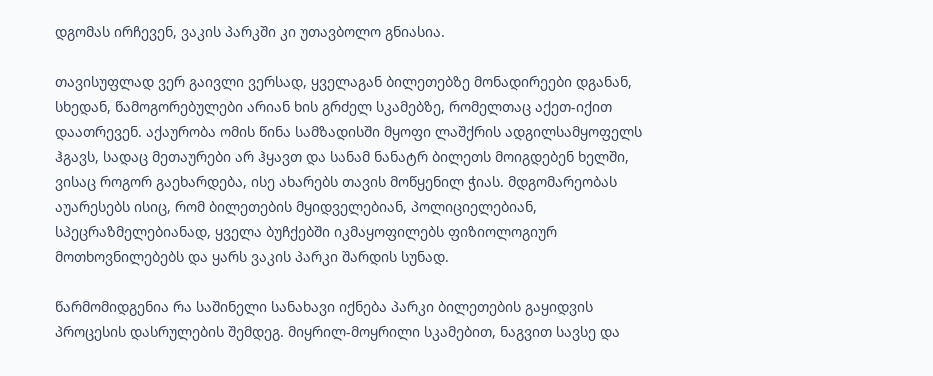დგომას ირჩევენ, ვაკის პარკში კი უთავბოლო გნიასია.

თავისუფლად ვერ გაივლი ვერსად, ყველაგან ბილეთებზე მონადირეები დგანან, სხედან, წამოგორებულები არიან ხის გრძელ სკამებზე, რომელთაც აქეთ-იქით დაათრევენ. აქაურობა ომის წინა სამზადისში მყოფი ლაშქრის ადგილსამყოფელს ჰგავს, სადაც მეთაურები არ ჰყავთ და სანამ ნანატრ ბილეთს მოიგდებენ ხელში, ვისაც როგორ გაეხარდება, ისე ახარებს თავის მოწყენილ ჭიას. მდგომარეობას აუარესებს ისიც, რომ ბილეთების მყიდველებიან, პოლიციელებიან, სპეცრაზმელებიანად, ყველა ბუჩქებში იკმაყოფილებს ფიზიოლოგიურ მოთხოვნილებებს და ყარს ვაკის პარკი შარდის სუნად.

წარმომიდგენია რა საშინელი სანახავი იქნება პარკი ბილეთების გაყიდვის პროცესის დასრულების შემდეგ. მიყრილ-მოყრილი სკამებით, ნაგვით სავსე და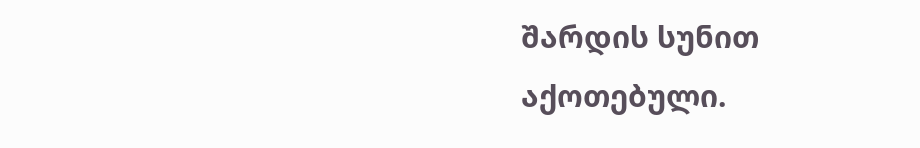შარდის სუნით აქოთებული.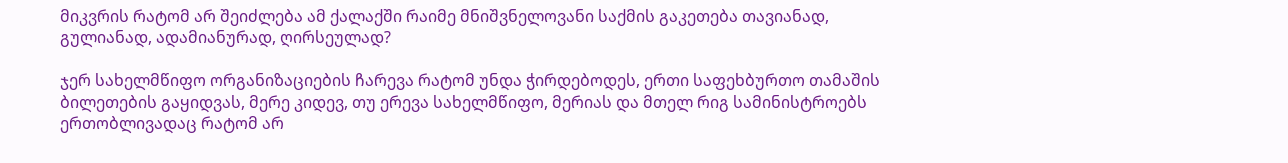მიკვრის რატომ არ შეიძლება ამ ქალაქში რაიმე მნიშვნელოვანი საქმის გაკეთება თავიანად, გულიანად, ადამიანურად, ღირსეულად?

ჯერ სახელმწიფო ორგანიზაციების ჩარევა რატომ უნდა ჭირდებოდეს, ერთი საფეხბურთო თამაშის ბილეთების გაყიდვას, მერე კიდევ, თუ ერევა სახელმწიფო, მერიას და მთელ რიგ სამინისტროებს ერთობლივადაც რატომ არ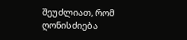შეუძლიათ, რომ ღონისძიება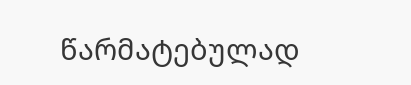წარმატებულად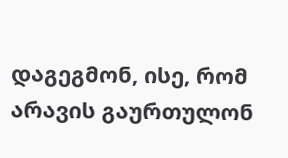დაგეგმონ, ისე, რომ არავის გაურთულონ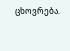ცხოვრება.